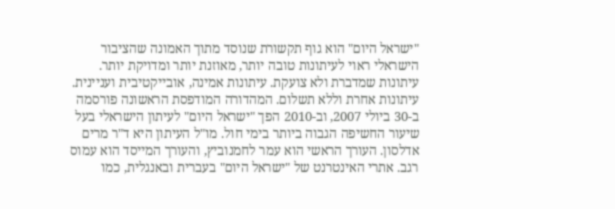"ישראל היום" הוא גוף תקשורת שנוסד מתוך האמונה שהציבור הישראלי ראוי לעיתונות טובה יותר, מאוזנת יותר ומדויקת יותר. עיתונות שמדברת ולא צועקת. עיתונות אמינה, אובייקטיבית ועניינית. עיתונות אחרת וללא תשלום. המהדורה המודפסת הראשונה פורסמה ב-30 ביולי 2007, וב-2010 הפך "ישראל היום" לעיתון הישראלי בעל שיעור החשיפה הגבוה ביותר בימי חול. מו"ל העיתון היא ד"ר מרים אדלסון. העורך הראשי הוא עמר לחמנוביץ, והעורך המייסד הוא עמוס רגב. אתרי האינטרנט של "ישראל היום" בעברית ובאנגלית, כמו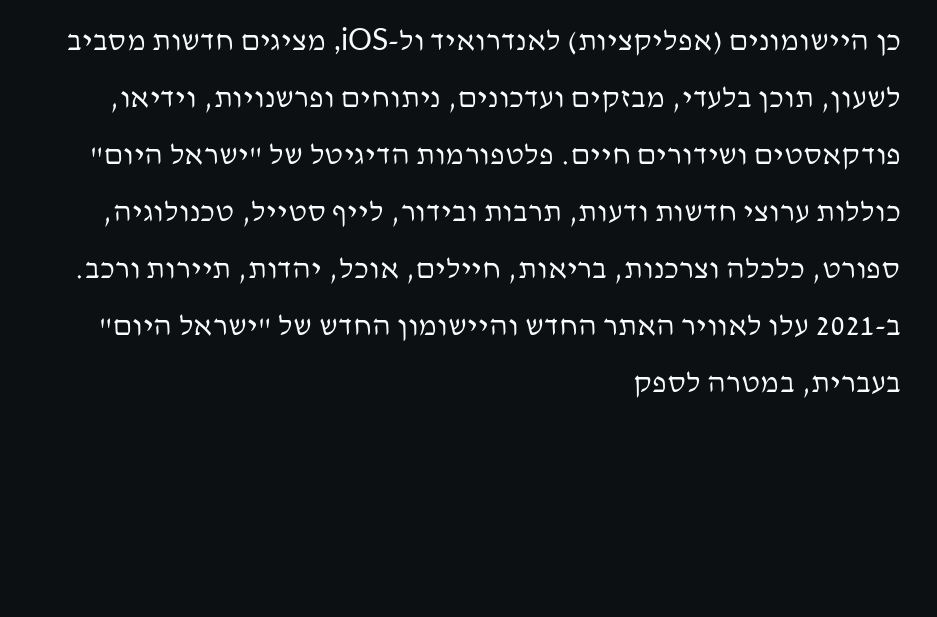כן היישומונים (אפליקציות) לאנדרואיד ול-iOS, מציגים חדשות מסביב לשעון, תוכן בלעדי, מבזקים ועדכונים, ניתוחים ופרשנויות, וידיאו, פודקאסטים ושידורים חיים. פלטפורמות הדיגיטל של "ישראל היום" כוללות ערוצי חדשות ודעות, תרבות ובידור, לייף סטייל, טכנולוגיה, ספורט, כלכלה וצרכנות, בריאות, חיילים, אוכל, יהדות, תיירות ורכב. ב-2021 עלו לאוויר האתר החדש והיישומון החדש של "ישראל היום" בעברית, במטרה לספק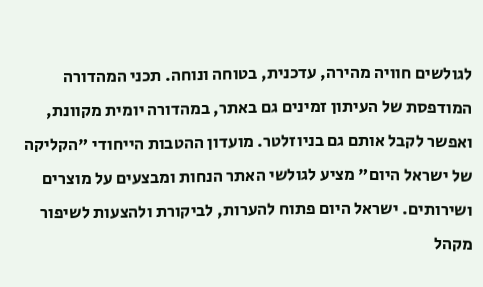לגולשים חוויה מהירה, עדכנית, בטוחה ונוחה. תכני המהדורה המודפסת של העיתון זמינים גם באתר, במהדורה יומית מקוונת, ואפשר לקבל אותם גם בניוזלטר. מועדון ההטבות הייחודי "הקליקה של ישראל היום" מציע לגולשי האתר הנחות ומבצעים על מוצרים ושירותים. ישראל היום פתוח להערות, לביקורת ולהצעות לשיפור מקהל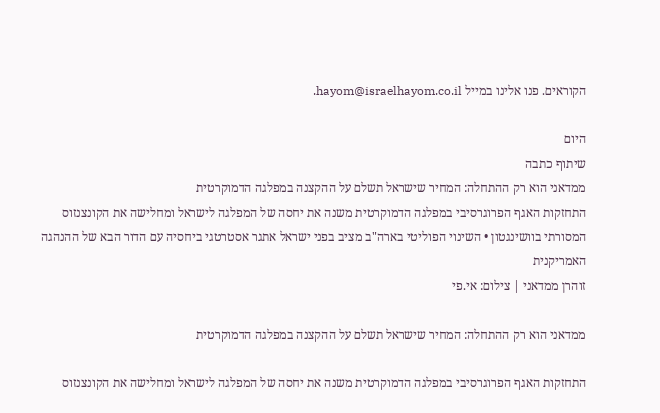הקוראים. פנו אלינו במייל hayom@israelhayom.co.il.

היום
שיתוף כתבה
ממדאני הוא רק ההתחלה: המחיר שישראל תשלם על ההקצנה במפלגה הדמוקרטית
התחזקות האגף הפרוגרסיבי במפלגה הדמוקרטית משנה את יחסה של המפלגה לישראל ומחלישה את הקונצנזוס המסורתי בוושינגטון • השינוי הפוליטי בארה"ב מציב בפני ישראל אתגר אסטרטגי ביחסיה עם הדור הבא של ההנהגה האמריקנית
זוהרן ממדאני | צילום: אי.פי

ממדאני הוא רק ההתחלה: המחיר שישראל תשלם על ההקצנה במפלגה הדמוקרטית

התחזקות האגף הפרוגרסיבי במפלגה הדמוקרטית משנה את יחסה של המפלגה לישראל ומחלישה את הקונצנזוס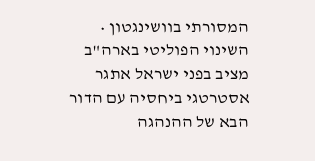המסורתי בוושינגטון • השינוי הפוליטי בארה"ב מציב בפני ישראל אתגר אסטרטגי ביחסיה עם הדור הבא של ההנהגה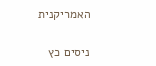האמריקנית

ניסים כץ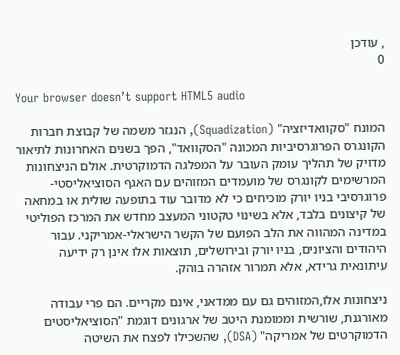, עודכן
0

Your browser doesn’t support HTML5 audio

המונח "סקוואדיזציה" (Squadization), הנגזר משמה של קבוצת חברות הקונגרס הפרוגרסיביות המכונה "הסקוואד", הפך בשנים האחרונות לתיאור מדויק של תהליך עומק העובר על המפלגה הדמוקרטית. אולם הניצחונות המרשימים לקונגרס של מועמדים המזוהים עם האגף הסוציאליסטי-פרוגרסיבי בניו יורק מוכיחים כי לא מדובר עוד בתופעה שולית או במחאה של קיצונים בלבד, אלא בשינוי טקטוני המעצב מחדש את המרכז הפוליטי במדינה המהווה את הלב הפועם של הקשר הישראלי-אמריקני. עבור היהודים והציונים, בניו יורק ובירושלים, תוצאות אלו אינן רק ידיעה עיתונאית גרידא, אלא תמרור אזהרה בוהק.

ניצחונות אלו,המזוהים גם עם ממדאני, אינם מקריים. הם פרי עבודה מאורגנת, שורשית וממומנת היטב של ארגונים דוגמת "הסוציאליסטים הדמוקרטים של אמריקה" (DSA), שהשכילו לפצח את השיטה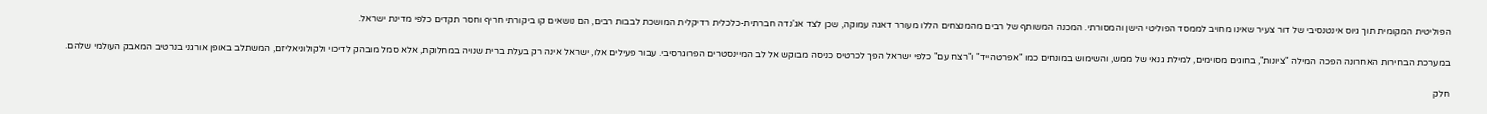הפוליטית המקומית תוך גיוס אינטנסיבי של דור צעיר שאינו מחויב לממסד הפוליטי הישן והמסורתי. המכנה המשותף של רבים מהמנצחים הללו מעורר דאגה עמוקה, שכן לצד אג'נדה חברתית-כלכלית רדיקלית המושכת לבבות רבים, הם נושאים קו ביקורתי חריף וחסר תקדים כלפי מדינת ישראל.

במערכת הבחירות האחרונה הפכה המילה "ציונות", בחוגים מסוימים, למילת גנאי של ממש, והשימוש במונחים כמו "אפרטהייד" ו"רצח עם" כלפי ישראל הפך לכרטיס כניסה מבוקש אל לב המיינסטרים הפרוגרסיבי. עבור פעילים אלו, ישראל אינה רק בעלת ברית שנויה במחלוקת, אלא סמל מובהק לדיכוי ולקולוניאליזם, המשתלב באופן אורגני בנרטיב המאבק העולמי שלהם.

חלק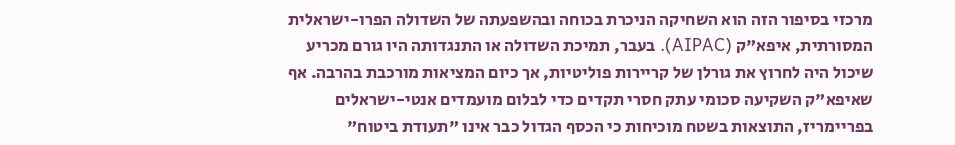מרכזי בסיפור הזה הוא השחיקה הניכרת בכוחה ובהשפעתה של השדולה הפרו-ישראלית המסורתית, איפא"ק (AIPAC). בעבר, תמיכת השדולה או התנגדותה היו גורם מכריע שיכול היה לחרוץ את גורלן של קריירות פוליטיות, אך כיום המציאות מורכבת בהרבה. אף שאיפא"ק השקיעה סכומי עתק חסרי תקדים כדי לבלום מועמדים אנטי-ישראלים בפריימריז, התוצאות בשטח מוכיחות כי הכסף הגדול כבר אינו "תעודת ביטוח"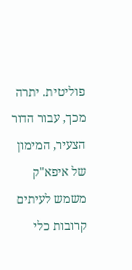פוליטית. יתרה מכך, עבור הדור הצעיר, המימון של איפא"ק משמש לעיתים קרובות כלי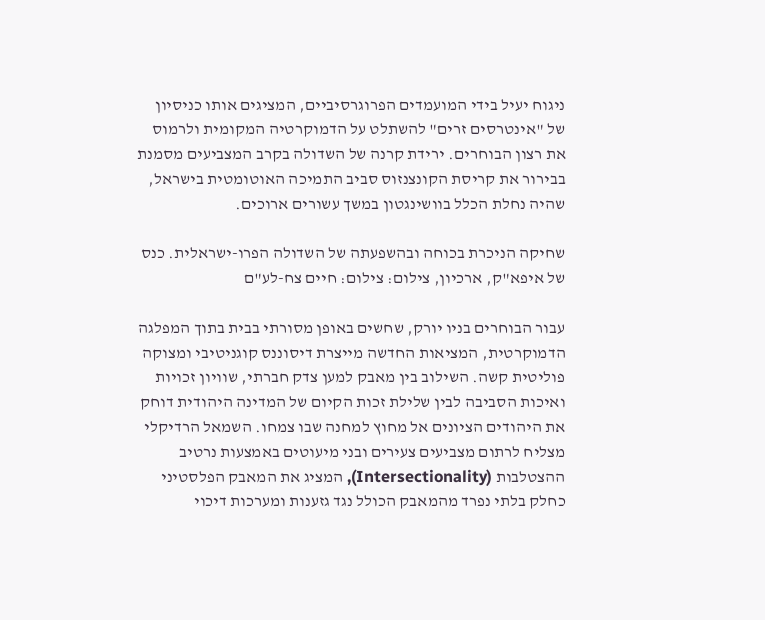ניגוח יעיל בידי המועמדים הפרוגרסיביים, המציגים אותו כניסיון של "אינטרסים זרים" להשתלט על הדמוקרטיה המקומית ולרמוס את רצון הבוחרים. ירידת קרנה של השדולה בקרב המצביעים מסמנת בבירור את קריסת הקונצנזוס סביב התמיכה האוטומטית בישראל, שהיה נחלת הכלל בוושינגטון במשך עשורים ארוכים.

שחיקה הניכרת בכוחה ובהשפעתה של השדולה הפרו-ישראלית. כנס של איפא"ק, ארכיון, צילום: צילום: חיים צח-לע"ם

עבור הבוחרים בניו יורק, שחשים באופן מסורתי בבית בתוך המפלגה הדמוקרטית, המציאות החדשה מייצרת דיסוננס קוגניטיבי ומצוקה פוליטית קשה. השילוב בין מאבק למען צדק חברתי, שוויון זכויות ואיכות הסביבה לבין שלילת זכות הקיום של המדינה היהודית דוחק את היהודים הציונים אל מחוץ למחנה שבו צמחו. השמאל הרדיקלי מצליח לרתום מצביעים צעירים ובני מיעוטים באמצעות נרטיב ההצטלבות (Intersectionality), המציג את המאבק הפלסטיני כחלק בלתי נפרד מהמאבק הכולל נגד גזענות ומערכות דיכוי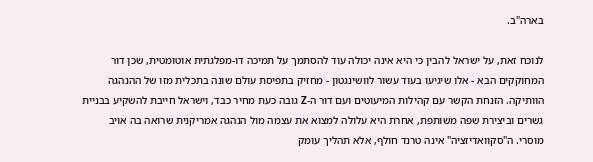בארה"ב.

לנוכח זאת, על ישראל להבין כי היא אינה יכולה עוד להסתמך על תמיכה דו-מפלגתית אוטומטית, שכן דור המחוקקים הבא - אלו שיגיעו בעוד עשור לוושינגטון - מחזיק בתפיסת עולם שונה בתכלית מזו של ההנהגה הוותיקה. הזנחת הקשר עם קהילות המיעוטים ועם דור ה-Z גובה כעת מחיר כבד, וישראל חייבת להשקיע בבניית גשרים וביצירת שפה משותפת, אחרת היא עלולה למצוא את עצמה מול הנהגה אמריקנית שרואה בה אויב מוסרי. ה"סקוואדיזציה" אינה טרנד חולף, אלא תהליך עומק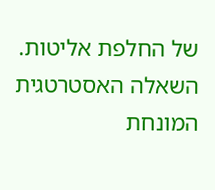של החלפת אליטות. השאלה האסטרטגית המונחת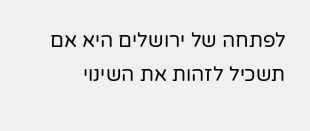לפתחה של ירושלים היא אם תשכיל לזהות את השינוי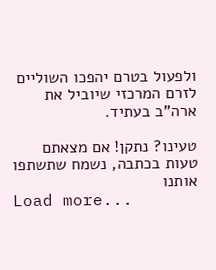ולפעול בטרם יהפכו השוליים לזרם המרכזי שיוביל את ארה"ב בעתיד.

טעינו? נתקן! אם מצאתם טעות בכתבה, נשמח שתשתפו אותנו
Load more...